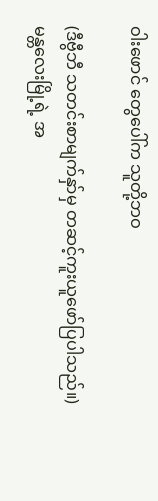ဝါးဖောင် တွေပေါ်က သူတို့ဘဝ

(ဒီဗွီဘီ သတင်းစာမျက်နှာ်မှ တဆင့်ကူးယူဖော်ပြပါသည်။)
မန္တလေးမြို့ရဲ့ အ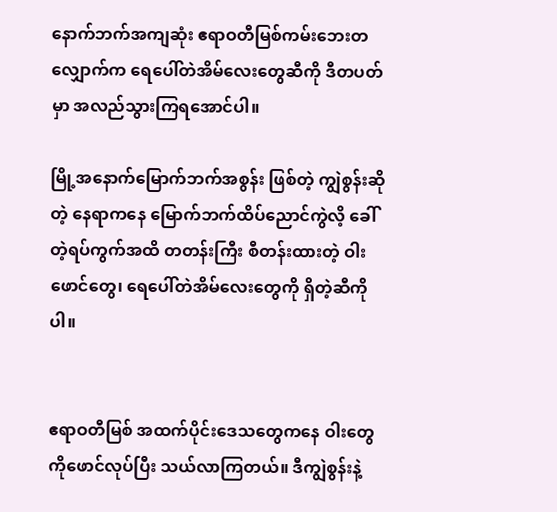နောက်ဘက်အကျဆုံး ဧရာဝတီမြစ်ကမ်းဘေးတလျှောက်က ရေပေါ်တဲအိမ်လေးတွေဆီကို ဒီတပတ်မှာ အလည်သွားကြရအောင်ပါ။

မြို့အနောက်မြောက်ဘက်အစွန်း ဖြစ်တဲ့ ကျွဲစွန်းဆိုတဲ့ နေရာကနေ မြောက်ဘက်ထိပ်ညောင်ကွဲလိ့ ခေါ်တဲ့ရပ်ကွက်အထိ တတန်းကြီး စီတန်းထားတဲ့ ဝါးဖောင်တွေ၊ ရေပေါ်တဲအိမ်လေးတွေကို ရှိတဲ့ဆီကိုပါ။


ဧရာဝတီမြစ် အထက်ပိုင်းဒေသတွေကနေ ဝါးတွေကိုဖောင်လုပ်ပြီး သယ်လာကြတယ်။ ဒီကျွဲစွန်းနဲ့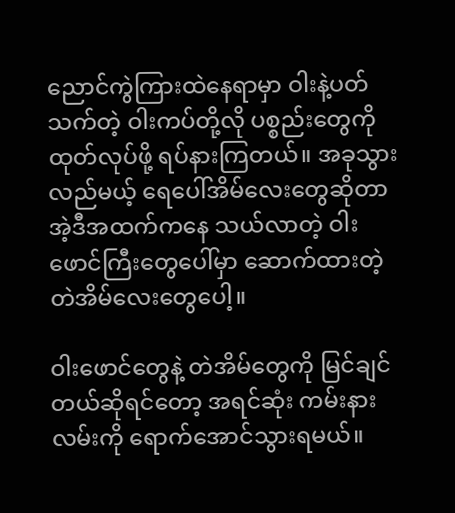ညောင်ကွဲကြားထဲနေရာမှာ ဝါးနဲ့ပတ်သက်တဲ့ ဝါးကပ်တို့လို ပစ္စည်းတွေကို ထုတ်လုပ်ဖို့ ရပ်နားကြတယ်။ အခုသွားလည်မယ့် ရေပေါ်အိမ်လေးတွေဆိုတာ အဲ့ဒီအထက်ကနေ သယ်လာတဲ့ ဝါးဖောင်ကြီးတွေပေါ်မှာ ဆောက်ထားတဲ့ တဲအိမ်လေးတွေပေါ့။

ဝါးဖောင်တွေနဲ့ တဲအိမ်တွေကို မြင်ချင်တယ်ဆိုရင်တော့ အရင်ဆုံး ကမ်းနားလမ်းကို ရောက်အောင်သွားရမယ်။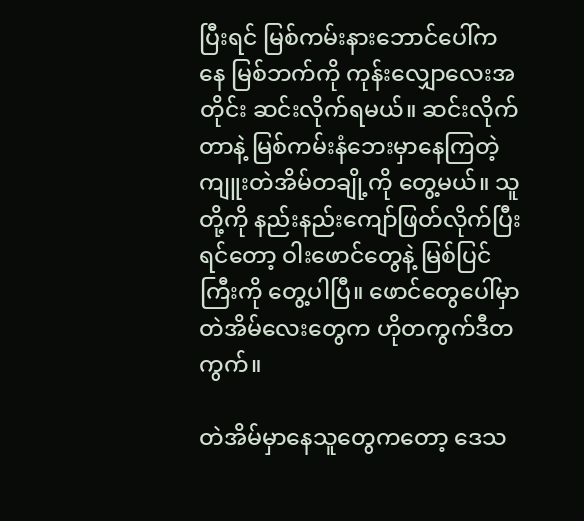ပြီးရင် မြစ်ကမ်းနားဘောင်ပေါ်ကနေ မြစ်ဘက်ကို ကုန်းလျှောလေးအတိုင်း ဆင်းလိုက်ရမယ်။ ဆင်းလိုက်တာနဲ့ မြစ်ကမ်းနံဘေးမှာနေကြတဲ့ ကျူးတဲအိမ်တချို့ကို တွေ့မယ်။ သူတို့ကို နည်းနည်းကျော်ဖြတ်လိုက်ပြီးရင်တော့ ဝါးဖောင်တွေနဲ့ မြစ်ပြင်ကြီးကို တွေ့ပါပြီ။ ဖောင်တွေပေါ်မှာ တဲအိမ်လေးတွေက ဟိုတကွက်ဒီတကွက်။

တဲအိမ်မှာနေသူတွေကတော့ ဒေသ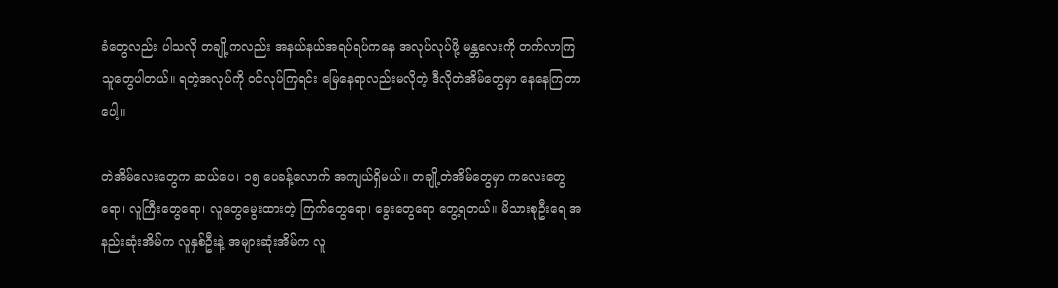ခံတွေလည်း ပါသလို တချို့ကလည်း အနယ်နယ်အရပ်ရပ်ကနေ အလုပ်လုပ်ဖို့ မန္တလေးကို တက်လာကြသူတွေပါတယ်။ ရတဲ့အလုပ်ကို ဝင်လုပ်ကြရင်း မြေနေရာလည်းမလိုတဲ့ ဒီလိုတဲအိမ်တွေမှာ နေနေကြတာပေါ့။

တဲအိမ်လေးတွေက ဆယ်ပေ၊ ၁၅ ပေခန့်လောက် အကျယ်ရှိမယ်။ တချို့တဲအိမ်တွေမှာ ကလေးတွေရော၊ လူကြီးတွေရော၊ လူတွေမွေးထားတဲ့ ကြက်တွေရော၊ ခွေးတွေရော တွေ့ရတယ်။ မိသားစုဦးရေ အနည်းဆုံးအိမ်က လူနှစ်ဦးနဲ့ အများဆုံးအိမ်က လူ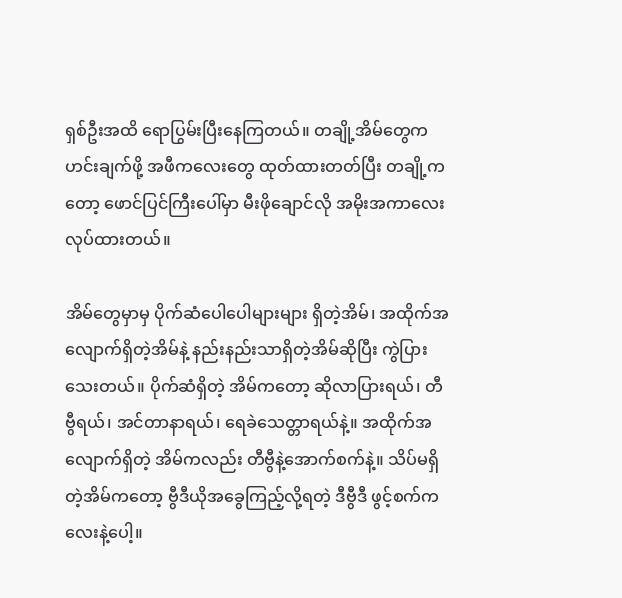ရှစ်ဦးအထိ ရောပြွမ်းပြီးနေကြတယ်။ တချို့အိမ်တွေက ဟင်းချက်ဖို့ အဖီကလေးတွေ ထုတ်ထားတတ်ပြီး တချို့ကတော့ ဖောင်ပြင်ကြီးပေါ်မှာ မီးဖိုချောင်လို အမိုးအကာလေးလုပ်ထားတယ်။

အိမ်တွေမှာမှ ပိုက်ဆံပေါပေါများများ ရှိတဲ့အိမ်၊ အထိုက်အလျောက်ရှိတဲ့အိမ်နဲ့ နည်းနည်းသာရှိတဲ့အိမ်ဆိုပြီး ကွဲပြားသေးတယ်။ ပိုက်ဆံရှိတဲ့ အိမ်ကတော့ ဆိုလာပြားရယ်၊ တီဗွီရယ်၊ အင်တာနာရယ်၊ ရေခဲသေတ္တာရယ်နဲ့။ အထိုက်အလျောက်ရှိတဲ့ အိမ်ကလည်း တီဗွီနဲ့အောက်စက်နဲ့။ သိပ်မရှိတဲ့အိမ်ကတော့ ဗွီဒီယိုအခွေကြည့်လို့ရတဲ့ ဒီဗွီဒီ ဖွင့်စက်ကလေးနဲ့ပေါ့။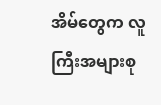အိမ်တွေက လူကြီးအများစု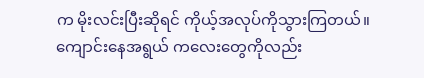က မိုးလင်းပြီးဆိုရင် ကိုယ့်အလုပ်ကိုသွားကြတယ်။ ကျောင်းနေအရွယ် ကလေးတွေကိုလည်း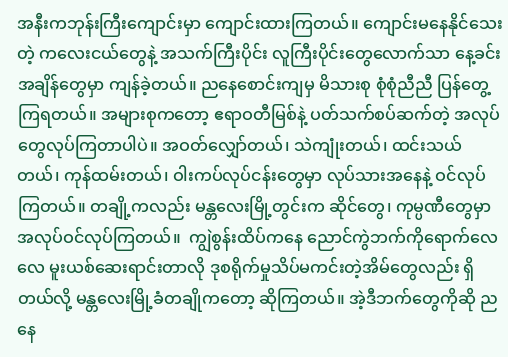အနီးကဘုန်းကြီးကျောင်းမှာ ကျောင်းထားကြတယ်။ ကျောင်းမနေနိုင်သေးတဲ့ ကလေးငယ်တွေနဲ့ အသက်ကြီးပိုင်း လူကြီးပိုင်းတွေလောက်သာ နေ့ခင်းအချိန်တွေမှာ ကျန်ခဲ့တယ်။ ညနေစောင်းကျမှ မိသားစု စုံစုံညီညီ ပြန်တွေ့ကြရတယ်။ အများစုကတော့ ဧရာဝတီမြစ်နဲ့ ပတ်သက်စပ်ဆက်တဲ့ အလုပ်တွေလုပ်ကြတာပါပဲ။ အဝတ်လျှော်တယ်၊ သဲကျုံးတယ်၊ ထင်းသယ်တယ်၊ ကုန်ထမ်းတယ်၊ ဝါးကပ်လုပ်ငန်းတွေမှာ လုပ်သားအနေနဲ့ ဝင်လုပ်ကြတယ်။ တချို့ကလည်း မန္တလေးမြို့တွင်းက ဆိုင်တွေ၊ ကုမ္ပဏီတွေမှာ အလုပ်ဝင်လုပ်ကြတယ်။  ကျွဲစွန်းထိပ်ကနေ ညောင်ကွဲဘက်ကိုရောက်လေလေ မူးယစ်ဆေးရာင်းတာလို ဒုစရိုက်မှုသိပ်မကင်းတဲ့အိမ်တွေလည်း ရှိတယ်လို့ မန္တလေးမြို့ခံတချိုကတော့ ဆိုကြတယ်။ အဲ့ဒီဘက်တွေကိုဆို ညနေ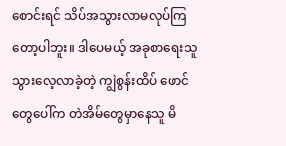စောင်းရင် သိပ်အသွားလာမလုပ်ကြတော့ပါဘူး။ ဒါပေမယ့် အခုစာရေးသူသွားလေ့လာခဲ့တဲ့ ကျွဲစွန်းထိပ် ဖောင်တွေပေါ်က တဲအိမ်တွေမှာနေသူ မိ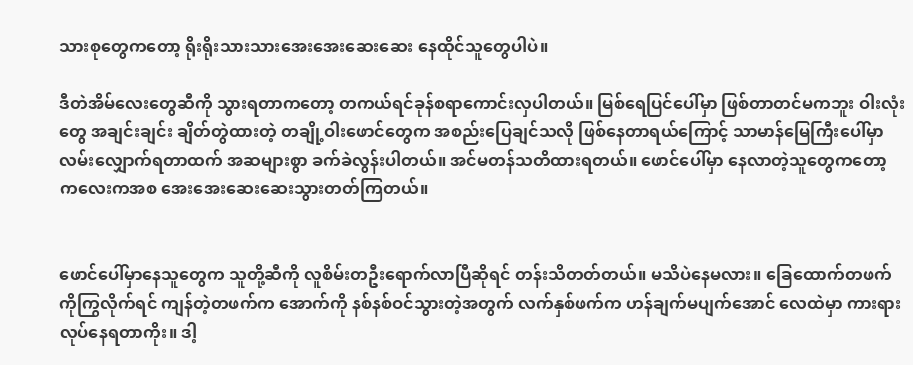သားစုတွေကတော့ ရိုးရိုးသားသားအေးအေးဆေးဆေး နေထိုင်သူတွေပါပဲ။

ဒီတဲအိမ်လေးတွေဆီကို သွားရတာကတော့ တကယ်ရင်ခုန်စရာကောင်းလှပါတယ်။ မြစ်ရေပြင်ပေါ်မှာ ဖြစ်တာတင်မကဘူး ဝါးလုံးတွေ အချင်းချင်း ချိတ်တွဲထားတဲ့ တချို့ဝါးဖောင်တွေက အစည်းပြေချင်သလို ဖြစ်နေတာရယ်ကြောင့် သာမာန်မြေကြီးပေါ်မှာ လမ်းလျှောက်ရတာထက် အဆများစွာ ခက်ခဲလွန်းပါတယ်။ အင်မတန်သတိထားရတယ်။ ဖောင်ပေါ်မှာ နေလာတဲ့သူတွေကတော့ ကလေးကအစ အေးအေးဆေးဆေးသွားတတ်ကြတယ်။


ဖောင်ပေါ်မှာနေသူတွေက သူတို့ဆီကို လူစိမ်းတဦးရောက်လာပြီဆိုရင် တန်းသိတတ်တယ်။ မသိပဲနေမလား။ ခြေထောက်တဖက်ကိုကြွလိုက်ရင် ကျန်တဲ့တဖက်က အောက်ကို နစ်နစ်ဝင်သွားတဲ့အတွက် လက်နှစ်ဖက်က ဟန်ချက်မပျက်အောင် လေထဲမှာ ကားရားလုပ်နေရတာကိုး။ ဒါ့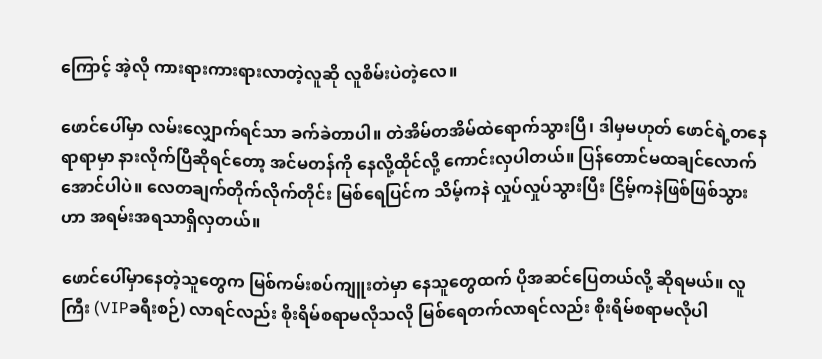ကြောင့် အဲ့လို ကားရားကားရားလာတဲ့လူဆို လူစိမ်းပဲတဲ့လေ။

ဖောင်ပေါ်မှာ လမ်းလျှောက်ရင်သာ ခက်ခဲတာပါ။ တဲအိမ်တအိမ်ထဲရောက်သွားပြီ၊ ဒါမှမဟုတ် ဖောင်ရဲ့တနေရာရာမှာ နားလိုက်ပြီဆိုရင်တော့ အင်မတန်ကို နေလို့ထိုင်လို့ ကောင်းလှပါတယ်။ ပြန်တောင်မထချင်လောက်အောင်ပါပဲ။ လေတချက်တိုက်လိုက်တိုင်း မြစ်ရေပြင်က သိမ့်ကနဲ လှုပ်လှုပ်သွားပြီး ငြိမ့်ကနဲဖြစ်ဖြစ်သွားဟာ အရမ်းအရသာရှိလှတယ်။

ဖောင်ပေါ်မှာနေတဲ့သူတွေက မြစ်ကမ်းစပ်ကျူးတဲမှာ နေသူတွေထက် ပိုအဆင်ပြေတယ်လို့ ဆိုရမယ်။ လူကြီး (VIPခရီးစဉ်) လာရင်လည်း စိုးရိမ်စရာမလိုသလို မြစ်ရေတက်လာရင်လည်း စိုးရိမ်စရာမလိုပါ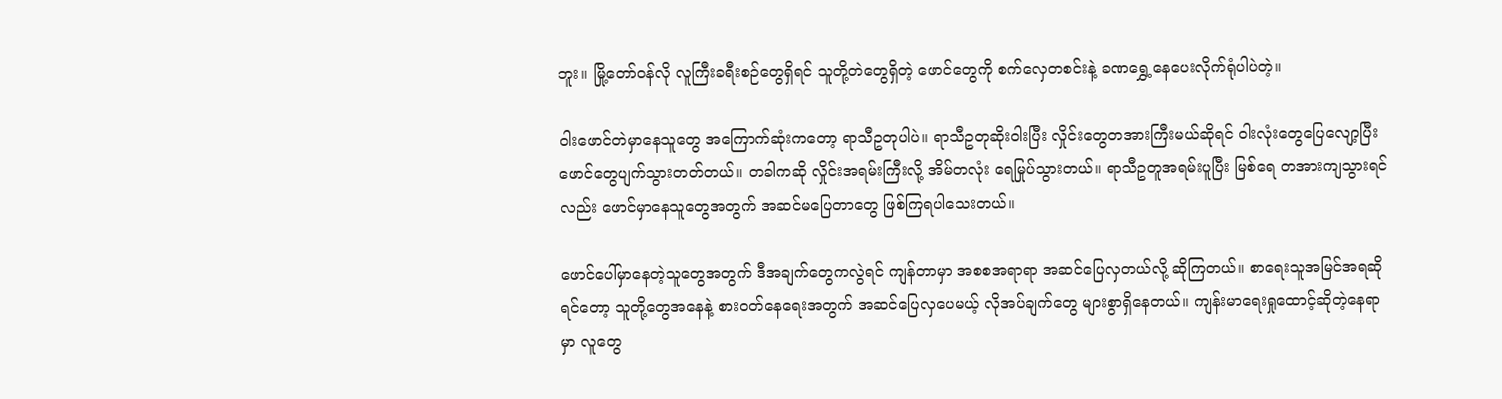ဘူး။ မြို့တော်ဝန်လို လူကြီးခရီးစဉ်တွေရှိရင် သူတို့တဲတွေရှိတဲ့ ဖောင်တွေကို စက်လှေတစင်းနဲ့ ခဏရွှေ့နေပေးလိုက်ရုံပါပဲတဲ့။

ဝါးဖောင်တဲမှာနေသူတွေ အကြောက်ဆုံးကတော့ ရာသီဥတုပါပဲ။ ရာသီဥတုဆိုးဝါးပြီး လှိုင်းတွေတအားကြီးမယ်ဆိုရင် ဝါးလုံးတွေပြေလျော့ပြီး ဖောင်တွေပျက်သွားတတ်တယ်။ တခါကဆို လှိုင်းအရမ်းကြီးလို့ အိမ်တလုံး ရေမြုပ်သွားတယ်။ ရာသီဥတူအရမ်းပူပြီး မြစ်ရေ တအားကျသွားရင်လည်း ဖောင်မှာနေသူတွေအတွက် အဆင်မပြေတာတွေ ဖြစ်ကြရပါသေးတယ်။

ဖောင်ပေါ်မှာနေတဲ့သူတွေအတွက် ဒီအချက်တွေကလွဲရင် ကျန်တာမှာ အစစအရာရာ အဆင်ပြေလှတယ်လို့ ဆိုကြတယ်။ စာရေးသူအမြင်အရဆိုရင်တော့ သူတို့တွေအနေနဲ့ စားဝတ်နေရေးအတွက် အဆင်ပြေလှပေမယ့် လိုအပ်ချက်တွေ များစွာရှိနေတယ်။ ကျန်းမာရေးရှုထောင့်ဆိုတဲ့နေရာမှာ လူတွေ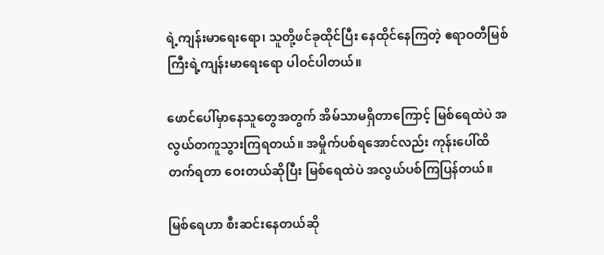ရဲ့ကျန်းမာရေးရော၊ သူတို့ဖင်ခုထိုင်ပြီး နေထိုင်နေကြတဲ့ ဧရာဝတီမြစ်ကြီးရဲ့ကျန်းမာရေးရော ပါဝင်ပါတယ်။

ဖောင်ပေါ်မှာနေသူတွေအတွက် အိမ်သာမရှိတာကြောင့် မြစ်ရေထဲပဲ အလွယ်တကူသွားကြရတယ်။ အမှိုက်ပစ်ရအောင်လည်း ကုန်းပေါ်ထိတက်ရတာ ဝေးတယ်ဆိုပြီး မြစ်ရေထဲပဲ အလွယ်ပစ်ကြပြန်တယ်။

မြစ်ရေဟာ စီးဆင်းနေတယ်ဆို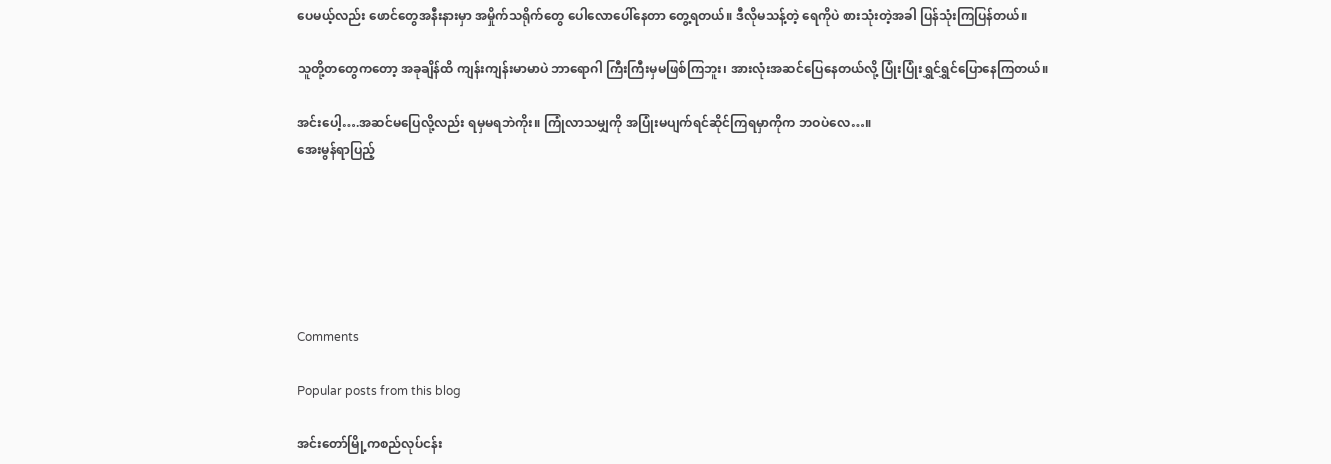ပေမယ့်လည်း ဖောင်တွေအနီးနားမှာ အမှိုက်သရိုက်တွေ ပေါလောပေါ်နေတာ တွေ့ရတယ်။ ဒီလိုမသန့်တဲ့ ရေကိုပဲ စားသုံးတဲ့အခါ ပြန်သုံးကြပြန်တယ်။

သူတို့တတွေကတော့ အခုချိန်ထိ ကျန်းကျန်းမာမာပဲ ဘာရောဂါ ကြီးကြီးမှမဖြစ်ကြဘူး၊ အားလုံးအဆင်ပြေနေတယ်လို့ ပြုံးပြုံးရွှင်ရွှင်ပြောနေကြတယ်။

အင်းပေါ့….အဆင်မပြေလို့လည်း ရမှမရဘဲကိုး။ ကြုံလာသမျှကို အပြုံးမပျက်ရင်ဆိုင်ကြရမှာကိုက ဘဝပဲလေ…။
အေးမွန်ရာပြည့်






Comments

Popular posts from this blog

အင်းတော်မြို့ကစည်လုပ်ငန်း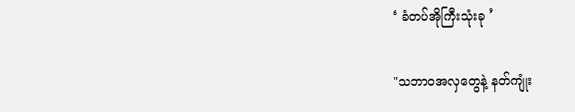‘ ခံတပ်အိုကြီးသုံးခု ’

"သဘာဝအလှတွေနဲ့ နတ်ကျုံး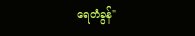ရေတံခွန်"